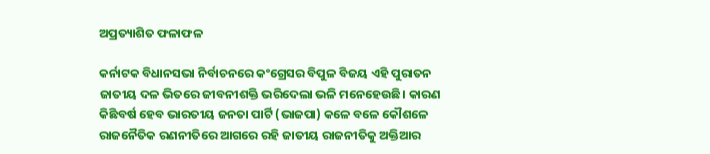ଅପ୍ରତ୍ୟାଶିତ ଫଳାଫଳ

କର୍ନାଟକ ବିଧାନସଭା ନିର୍ବାଚନରେ କଂଗ୍ରେସର ବିପୁଳ ବିଜୟ ଏହି ପୁରାତନ ଜାତୀୟ ଦଳ ଭିତରେ ଜୀବନୀଶକ୍ତି ଭରିଦେଲା ଭଳି ମନେହେଉଛି। କାରଣ କିଛିବର୍ଷ ହେବ ଭାରତୀୟ ଜନତା ପାର୍ଟି (ଭାଜପା) କଳେ ବଳେ କୌଶଳେ ରାଜନୈତିକ ରଣନୀତିରେ ଆଗରେ ରହି ଜାତୀୟ ରାଜନୀତିକୁ ଅକ୍ତିଆର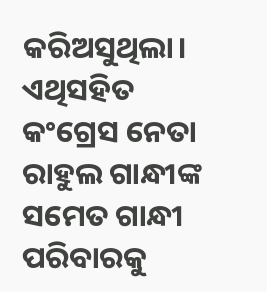କରିଅସୁଥିଲା। ଏଥିସହିତ କଂଗ୍ରେସ ନେତା ରାହୁଲ ଗାନ୍ଧୀଙ୍କ ସମେତ ଗାନ୍ଧୀ ପରିବାରକୁ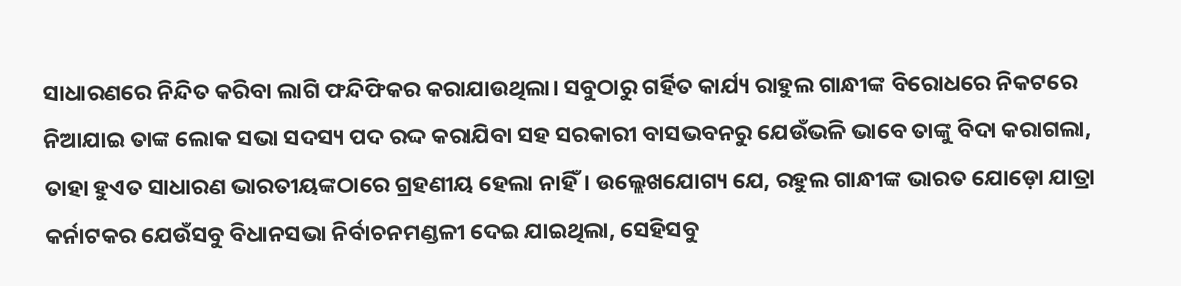ସାଧାରଣରେ ନିନ୍ଦିତ କରିବା ଲାଗି ଫନ୍ଦିଫିକର କରାଯାଉଥିଲା। ସବୁଠାରୁ ଗର୍ହିତ କାର୍ଯ୍ୟ ରାହୁଲ ଗାନ୍ଧୀଙ୍କ ବିରୋଧରେ ନିକଟରେ ନିଆଯାଇ ତାଙ୍କ ଲୋକ ସଭା ସଦସ୍ୟ ପଦ ରଦ୍ଦ କରାଯିବା ସହ ସରକାରୀ ବାସଭବନରୁ ଯେଉଁଭଳି ଭାବେ ତାଙ୍କୁ ବିଦା କରାଗଲା, ତାହା ହୁଏତ ସାଧାରଣ ଭାରତୀୟଙ୍କଠାରେ ଗ୍ରହଣୀୟ ହେଲା ନାହିଁ। ଉଲ୍ଲେଖଯୋଗ୍ୟ ଯେ, ରହୁଲ ଗାନ୍ଧୀଙ୍କ ଭାରତ ଯୋଡ଼ୋ ଯାତ୍ରା କର୍ନାଟକର ଯେଉଁସବୁ ବିଧାନସଭା ନିର୍ବାଚନମଣ୍ଡଳୀ ଦେଇ ଯାଇଥିଲା, ସେହିସବୁ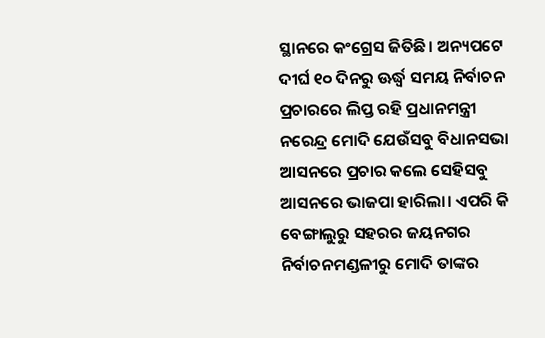ସ୍ଥାନରେ କଂଗ୍ରେସ ଜିତିଛି। ଅନ୍ୟପଟେ ଦୀର୍ଘ ୧୦ ଦିନରୁ ଊର୍ଦ୍ଧ୍ୱ ସମୟ ନିର୍ବାଚନ ପ୍ରଚାରରେ ଲିପ୍ତ ରହି ପ୍ରଧାନମନ୍ତ୍ରୀ ନରେନ୍ଦ୍ର ମୋଦି ଯେଉଁସବୁ ବିଧାନସଭା ଆସନରେ ପ୍ରଚାର କଲେ ସେହିସବୁ ଆସନରେ ଭାଜପା ହାରିଲା। ଏପରି କି ବେଙ୍ଗାଲୁରୁ ସହରର ଜୟନଗର ନିର୍ବାଚନମଣ୍ଡଳୀରୁ ମୋଦି ତାଙ୍କର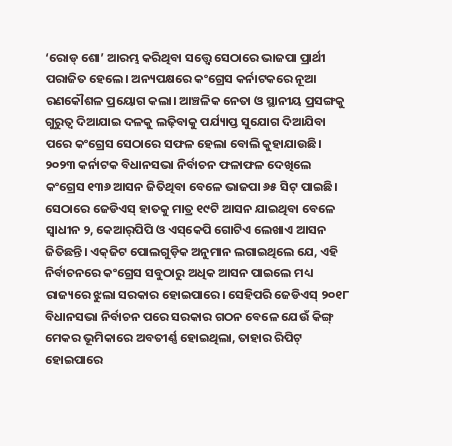‘ରୋଡ୍‌ ଶୋ’ ଆରମ୍ଭ କରିଥିବା ସତ୍ତ୍ୱେ ସେଠାରେ ଭାଜପା ପ୍ରାର୍ଥୀ ପରାଜିତ ହେଲେ। ଅନ୍ୟପକ୍ଷରେ କଂଗ୍ରେସ କର୍ନାଟକରେ ନୂଆ ରଣକୌଶଳ ପ୍ରୟୋଗ କଲା। ଆଞ୍ଚଳିକ ନେତା ଓ ସ୍ଥାନୀୟ ପ୍ରସଙ୍ଗକୁ ଗୁରୁତ୍ୱ ଦିଆଯାଇ ଦଳକୁ ଲଢ଼ିବାକୁ ପର୍ଯ୍ୟାପ୍ତ ସୁଯୋଗ ଦିଆଯିବା ପରେ କଂଗ୍ରେସ ସେଠାରେ ସଫଳ ହେଲା ବୋଲି କୁହାଯାଉଛି।
୨୦୨୩ କର୍ନାଟକ ବିଧାନସଭା ନିର୍ବାଚନ ଫଳାଫଳ ଦେଖିଲେ କଂଗ୍ରେସ ୧୩୬ ଆସନ ଜିତିଥିବା ବେଳେ ଭାଜପା ୬୫ ସିଟ୍‌ ପାଇଛି। ସେଠାରେ ଜେଡିଏସ୍‌ ହାତକୁ ମାତ୍ର ୧୯ଟି ଆସନ ଯାଇଥିବା ବେଳେ ସ୍ବାଧୀନ ୨, କେଆର୍‌ପିପି ଓ ଏସ୍‌କେପି ଗୋଟିଏ ଲେଖାଏ ଆସନ ଜିତିଛନ୍ତି। ଏକ୍‌ଜିଟ ପୋଲଗୁଡ଼ିକ ଅନୁମାନ ଲଗାଇଥିଲେ ଯେ, ଏହି ନିର୍ବାଚନରେ କଂଗ୍ରେସ ସବୁଠାରୁ ଅଧିକ ଆସନ ପାଇଲେ ମଧ୍ୟ ରାଜ୍ୟରେ ଝୁଲା ସରକାର ହୋଇପାରେ। ସେହିପରି ଜେଡିଏସ୍‌ ୨୦୧୮ ବିଧାନସଭା ନିର୍ବାଚନ ପରେ ସରକାର ଗଠନ ବେଳେ ଯେଉଁ କିଙ୍ଗ୍‌ ମେକର ଭୂମିକାରେ ଅବତୀର୍ଣ୍ଣ ହୋଇଥିଲା, ତାହାର ରିପିଟ୍‌ ହୋଇପାରେ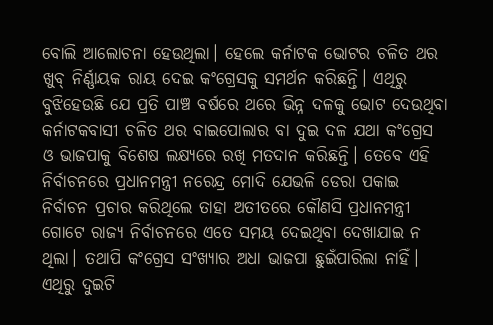ବୋଲି ଆଲୋଚନା ହେଉଥିଲା। ହେଲେ କର୍ନାଟକ ଭୋଟର ଚଳିତ ଥର ଖୁବ୍‌ ନିର୍ଣ୍ଣାୟକ ରାୟ ଦେଇ କଂଗ୍ରେସକୁ ସମର୍ଥନ କରିଛନ୍ତି। ଏଥିରୁ ବୁଝିହେଉଛି ଯେ ପ୍ରତି ପାଞ୍ଚ ବର୍ଷରେ ଥରେ ଭିନ୍ନ ଦଳକୁ ଭୋଟ ଦେଉଥିବା କର୍ନାଟକବାସୀ ଚଳିତ ଥର ବାଇପୋଲାର ବା ଦୁଇ ଦଳ ଯଥା କଂଗ୍ରେସ ଓ ଭାଜପାକୁ ବିଶେଷ ଲକ୍ଷ୍ୟରେ ରଖି ମତଦାନ କରିଛନ୍ତି। ତେବେ ଏହି ନିର୍ବାଚନରେ ପ୍ରଧାନମନ୍ତ୍ରୀ ନରେନ୍ଦ୍ର ମୋଦି ଯେଭଳି ଡେରା ପକାଇ ନିର୍ବାଚନ ପ୍ରଚାର କରିଥିଲେ ତାହା ଅତୀତରେ କୌଣସି ପ୍ରଧାନମନ୍ତ୍ରୀ ଗୋଟେ ରାଜ୍ୟ ନିର୍ବାଚନରେ ଏତେ ସମୟ ଦେଇଥିବା ଦେଖାଯାଇ ନ ଥିଲା। ତଥାପି କଂଗ୍ରେସ ସଂଖ୍ୟାର ଅଧା ଭାଜପା ଛୁଇଁପାରିଲା ନାହିଁ। ଏଥିରୁ ଦୁଇଟି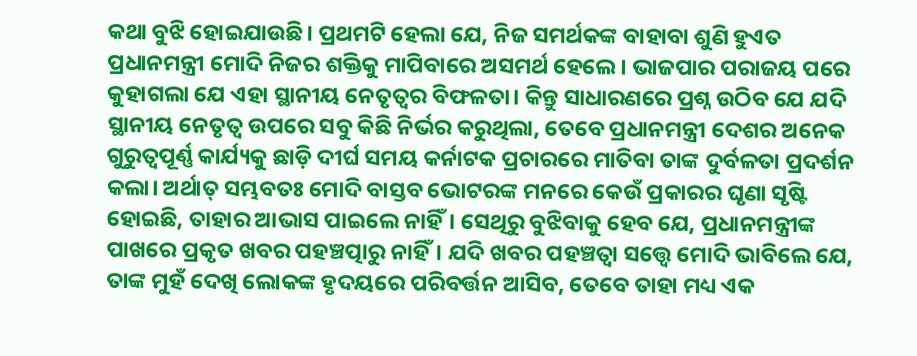କଥା ବୁଝି ହୋଇଯାଉଛି। ପ୍ରଥମଟି ହେଲା ଯେ, ନିଜ ସମର୍ଥକଙ୍କ ବାହାବା ଶୁଣି ହୁଏତ ପ୍ରଧାନମନ୍ତ୍ରୀ ମୋଦି ନିଜର ଶକ୍ତିକୁ ମାପିବାରେ ଅସମର୍ଥ ହେଲେ। ଭାଜପାର ପରାଜୟ ପରେ କୁହାଗଲା ଯେ ଏହା ସ୍ଥାନୀୟ ନେତୃତ୍ୱର ବିଫଳତା। କିନ୍ତୁ ସାଧାରଣରେ ପ୍ରଶ୍ନ ଉଠିବ ଯେ ଯଦି ସ୍ଥାନୀୟ ନେତୃତ୍ୱ ଉପରେ ସବୁ କିଛି ନିର୍ଭର କରୁଥିଲା, ତେବେ ପ୍ରଧାନମନ୍ତ୍ରୀ ଦେଶର ଅନେକ ଗୁରୁତ୍ୱପୂର୍ଣ୍ଣ କାର୍ଯ୍ୟକୁ ଛାଡ଼ି ଦୀର୍ଘ ସମୟ କର୍ନାଟକ ପ୍ରଚାରରେ ମାତିବା ତାଙ୍କ ଦୁର୍ବଳତା ପ୍ରଦର୍ଶନ କଲା। ଅର୍ଥାତ୍‌ ସମ୍ଭବତଃ ମୋଦି ବାସ୍ତବ ଭୋଟରଙ୍କ ମନରେ କେଉଁ ପ୍ରକାରର ଘୃଣା ସୃଷ୍ଟି ହୋଇଛି, ତାହାର ଆଭାସ ପାଇଲେ ନାହିଁ। ସେଥିରୁ ବୁଝିବାକୁ ହେବ ଯେ, ପ୍ରଧାନମନ୍ତ୍ରୀଙ୍କ ପାଖରେ ପ୍ରକୃତ ଖବର ପହଞ୍ଚତ୍ପାରୁ ନାହିଁ। ଯଦି ଖବର ପହଞ୍ଚତ୍ବା ସତ୍ତ୍ୱେ ମୋଦି ଭାବିଲେ ଯେ, ତାଙ୍କ ମୁହଁ ଦେଖି ଲୋକଙ୍କ ହୃଦୟରେ ପରିବର୍ତ୍ତନ ଆସିବ, ତେବେ ତାହା ମଧ୍ୟ ଏକ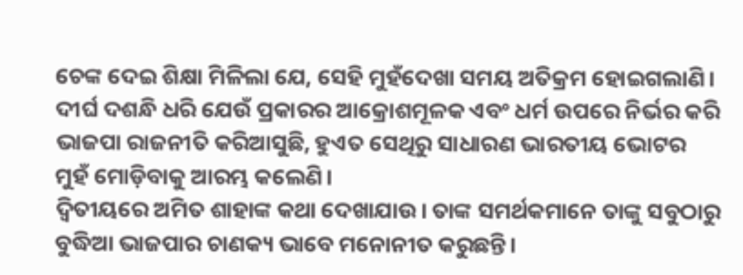ଚେଙ୍କ ଦେଇ ଶିକ୍ଷା ମିଳିଲା ଯେ, ସେହି ମୁହଁଦେଖା ସମୟ ଅତିକ୍ରମ ହୋଇଗଲାଣି। ଦୀର୍ଘ ଦଶନ୍ଧି ଧରି ଯେଉଁ ପ୍ରକାରର ଆକ୍ରୋଶମୂଳକ ଏବଂ ଧର୍ମ ଉପରେ ନିର୍ଭର କରି ଭାଜପା ରାଜନୀତି କରିଆସୁଛି, ହୁଏତ ସେଥିରୁ ସାଧାରଣ ଭାରତୀୟ ଭୋଟର ମୁହଁ ମୋଡ଼ିବାକୁ ଆରମ୍ଭ କଲେଣି।
ଦ୍ୱିତୀୟରେ ଅମିତ ଶାହାଙ୍କ କଥା ଦେଖାଯାଉ। ତାଙ୍କ ସମର୍ଥକମାନେ ତାଙ୍କୁ ସବୁଠାରୁ ବୁଦ୍ଧିଆ ଭାଜପାର ଚାଣକ୍ୟ ଭାବେ ମନୋନୀତ କରୁଛନ୍ତି।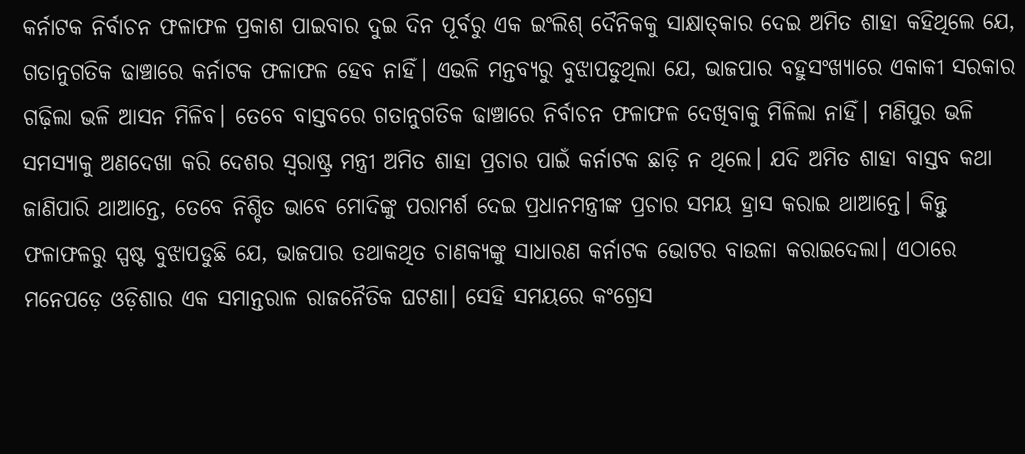କର୍ନାଟକ ନିର୍ବାଚନ ଫଳାଫଳ ପ୍ରକାଶ ପାଇବାର ଦୁଇ ଦିନ ପୂର୍ବରୁ ଏକ ଇଂଲିଶ୍‌ ଦୈନିକକୁ ସାକ୍ଷାତ୍‌କାର ଦେଇ ଅମିତ ଶାହା କହିଥିଲେ ଯେ, ଗତାନୁଗତିକ ଢାଞ୍ଚାରେ କର୍ନାଟକ ଫଳାଫଳ ହେବ ନାହିଁ। ଏଭଳି ମନ୍ତବ୍ୟରୁ ବୁଝାପଡୁଥିଲା ଯେ, ଭାଜପାର ବହୁସଂଖ୍ୟାରେ ଏକାକୀ ସରକାର ଗଢ଼ିଲା ଭଳି ଆସନ ମିଳିବ। ତେବେ ବାସ୍ତବରେ ଗତାନୁଗତିକ ଢାଞ୍ଚାରେ ନିର୍ବାଚନ ଫଳାଫଳ ଦେଖିବାକୁ ମିଳିଲା ନାହିଁ। ମଣିପୁର ଭଳି ସମସ୍ୟାକୁ ଅଣଦେଖା କରି ଦେଶର ସ୍ବରାଷ୍ଟ୍ର ମନ୍ତ୍ରୀ ଅମିତ ଶାହା ପ୍ରଚାର ପାଇଁ କର୍ନାଟକ ଛାଡ଼ି ନ ଥିଲେ। ଯଦି ଅମିତ ଶାହା ବାସ୍ତବ କଥା ଜାଣିପାରି ଥାଆନ୍ତେ, ତେବେ ନିଶ୍ଚିତ ଭାବେ ମୋଦିଙ୍କୁ ପରାମର୍ଶ ଦେଇ ପ୍ରଧାନମନ୍ତ୍ରୀଙ୍କ ପ୍ରଚାର ସମୟ ହ୍ରାସ କରାଇ ଥାଆନ୍ତେ। କିନ୍ତୁ ଫଳାଫଳରୁ ସ୍ପଷ୍ଟ ବୁଝାପଡୁଛି ଯେ, ଭାଜପାର ତଥାକଥିତ ଚାଣକ୍ୟଙ୍କୁ ସାଧାରଣ କର୍ନାଟକ ଭୋଟର ବାଉଳା କରାଇଦେଲା। ଏଠାରେ ମନେପଡ଼େ ଓଡ଼ିଶାର ଏକ ସମାନ୍ତରାଳ ରାଜନୈତିକ ଘଟଣା। ସେହି ସମୟରେ କଂଗ୍ରେସ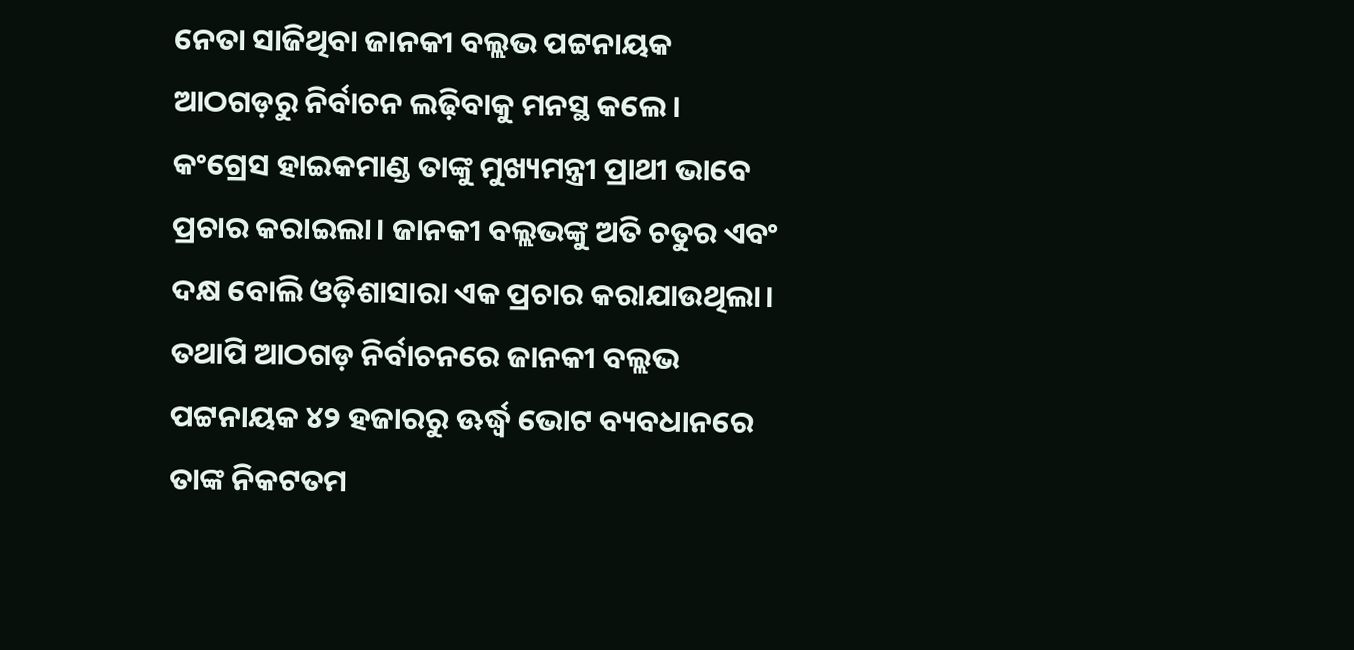ନେତା ସାଜିଥିବା ଜାନକୀ ବଲ୍ଲଭ ପଟ୍ଟନାୟକ ଆଠଗଡ଼ରୁ ନିର୍ବାଚନ ଲଢ଼ିବାକୁ ମନସ୍ଥ କଲେ। କଂଗ୍ରେସ ହାଇକମାଣ୍ଡ ତାଙ୍କୁ ମୁଖ୍ୟମନ୍ତ୍ରୀ ପ୍ରାଥୀ ଭାବେ ପ୍ରଚାର କରାଇଲା। ଜାନକୀ ବଲ୍ଲଭଙ୍କୁ ଅତି ଚତୁର ଏବଂ ଦକ୍ଷ ବୋଲି ଓଡ଼ିଶାସାରା ଏକ ପ୍ରଚାର କରାଯାଉଥିଲା। ତଥାପି ଆଠଗଡ଼ ନିର୍ବାଚନରେ ଜାନକୀ ବଲ୍ଲଭ ପଟ୍ଟନାୟକ ୪୨ ହଜାରରୁ ଊର୍ଦ୍ଧ୍ୱ ଭୋଟ ବ୍ୟବଧାନରେ ତାଙ୍କ ନିକଟତମ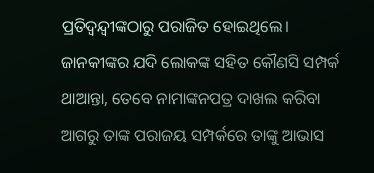ପ୍ରତିଦ୍ୱନ୍ଦ୍ୱୀଙ୍କଠାରୁ ପରାଜିତ ହୋଇଥିଲେ। ଜାନକୀଙ୍କର ଯଦି ଲୋକଙ୍କ ସହିତ କୌଣସି ସମ୍ପର୍କ ଥାଆନ୍ତା, ତେବେ ନାମାଙ୍କନପତ୍ର ଦାଖଲ କରିବା ଆଗରୁ ତାଙ୍କ ପରାଜୟ ସମ୍ପର୍କରେ ତାଙ୍କୁ ଆଭାସ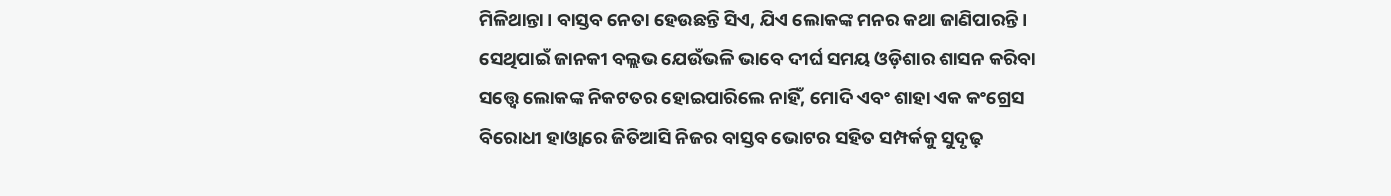ମିଳିଥାନ୍ତା। ବାସ୍ତବ ନେତା ହେଉଛନ୍ତି ସିଏ, ଯିଏ ଲୋକଙ୍କ ମନର କଥା ଜାଣିପାରନ୍ତି। ସେଥିପାଇଁ ଜାନକୀ ବଲ୍ଲଭ ଯେଉଁଭଳି ଭାବେ ଦୀର୍ଘ ସମୟ ଓଡ଼ିଶାର ଶାସନ କରିବା ସତ୍ତ୍ୱେ ଲୋକଙ୍କ ନିକଟତର ହୋଇପାରିଲେ ନାହିଁ, ମୋଦି ଏବଂ ଶାହା ଏକ କଂଗ୍ରେସ ବିରୋଧୀ ହାଓ୍ବାରେ ଜିତିଆସି ନିଜର ବାସ୍ତବ ଭୋଟର ସହିତ ସମ୍ପର୍କକୁ ସୁଦୃଢ଼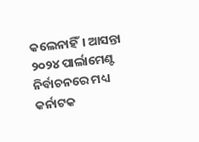କଲେନାହିଁ। ଆସନ୍ତା ୨୦୨୪ ପାର୍ଲାମେଣ୍ଟ ନିର୍ବାଚନରେ ମଧ୍ୟ କର୍ନାଟକ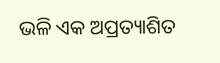ଭଳି ଏକ ଅପ୍ରତ୍ୟାଶିତ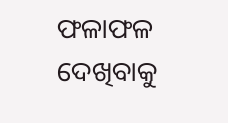ଫଳାଫଳ ଦେଖିବାକୁ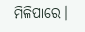ମିଳିପାରେ।